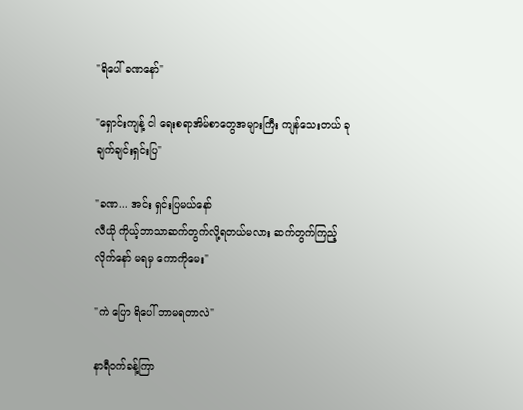"ရိပေါ် ခဏနော်"

"ရှောင်းကျန့် ငါ ရေးစရာအိမ်စာတွေအများကြီး ကျန်သေးတယ် ခုချက်ချင်းရှင်းပြ"

"ခဏ... အင်း ရှင်းပြမယ်နော်
လီယို ကိုယ့်ဘာသာဆက်တွက်လို့ရတယ်မလား ဆက်တွက်ကြည့်လိုက်နော် မရမှ ကောကိုမေး"

"ကဲ ပြော ရိပေါ် ဘာမရတာလဲ"

နာရီဝက်ခန့်ကြာ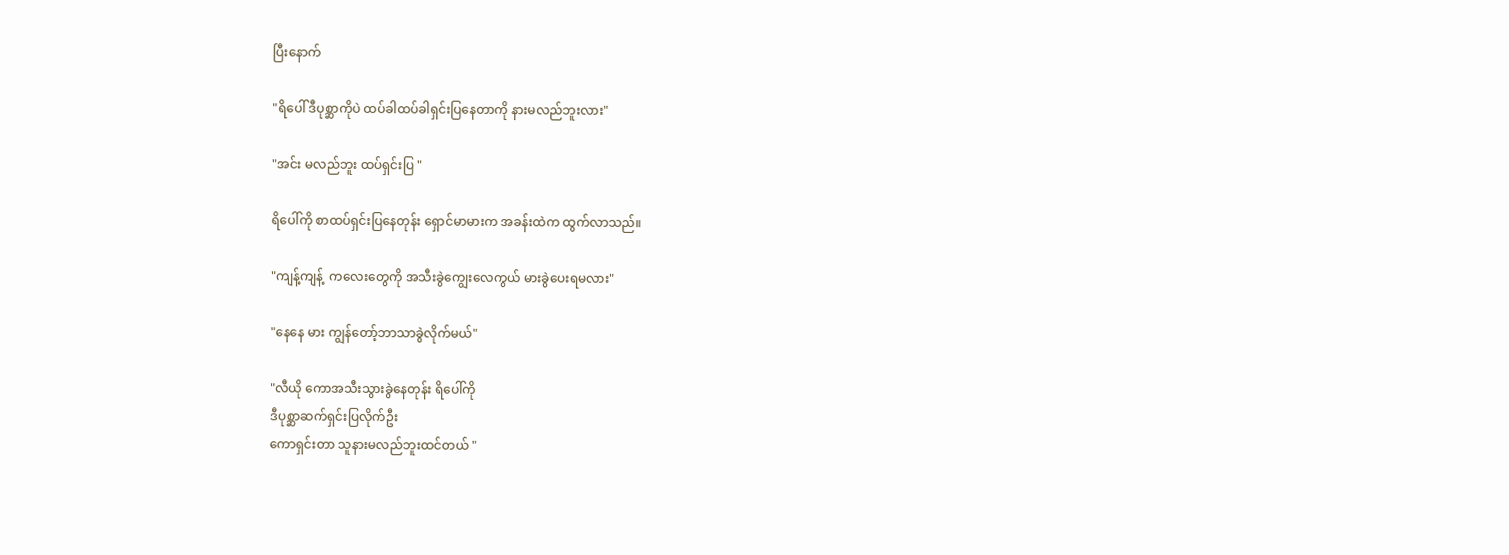ပြီးနောက်

"ရိပေါ် ဒီပုစ္ဆာကိုပဲ ထပ်ခါထပ်ခါရှင်းပြနေတာကို နားမလည်ဘူးလား"

"အင်း မလည်ဘူး ထပ်ရှင်းပြ "

ရိပေါ်ကို စာထပ်ရှင်းပြနေတုန်း ရှောင်မာမားက အခန်းထဲက ထွက်လာသည်။

"ကျန့်ကျန့်  ကလေးတွေကို အသီးခွဲကျွေးလေကွယ် မားခွဲပေးရမလား"

"နေနေ မား ကျွန်တော့်ဘာသာခွဲလိုက်မယ်"

"လီယို ကောအသီးသွားခွဲနေတုန်း ရိပေါ်ကို
ဒီပုစ္ဆာဆက်ရှင်းပြလိုက်ဦး
ကောရှင်းတာ သူနားမလည်ဘူးထင်တယ် "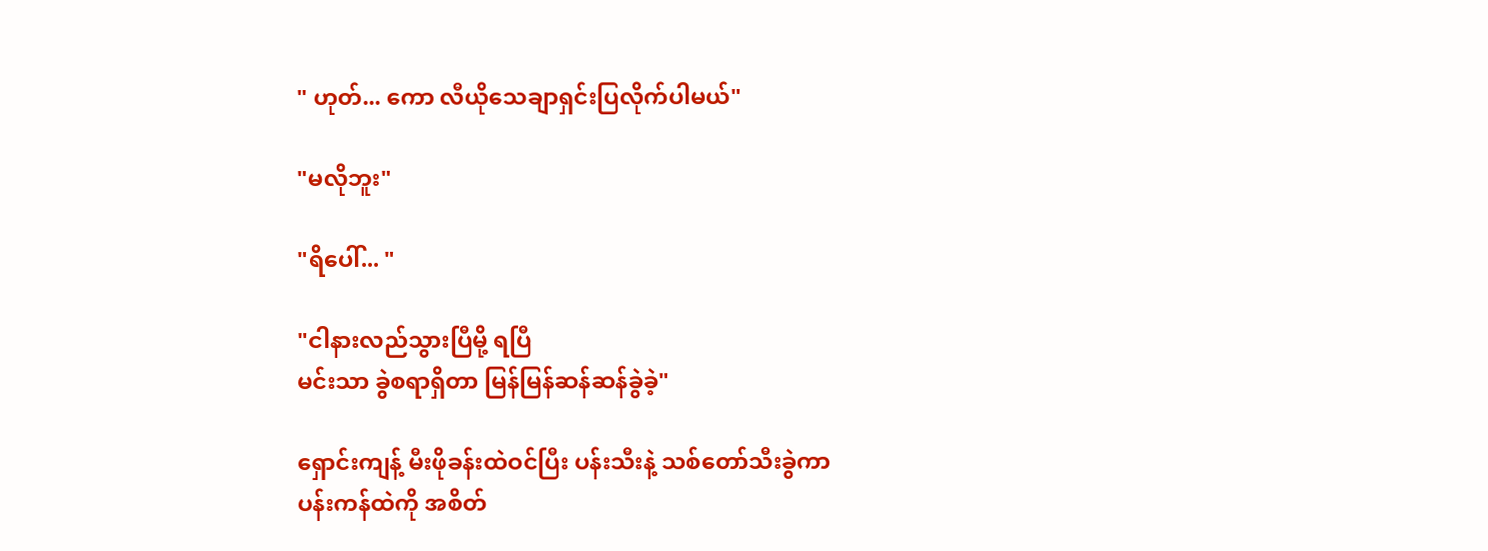" ဟုတ်... ကော လီယိုသေချာရှင်းပြလိုက်ပါမယ်"

"မလိုဘူး"

"ရိပေါ်... "

"ငါနားလည်သွားပြီမို့ ရပြီ
မင်းသာ ခွဲစရာရှိတာ မြန်မြန်ဆန်ဆန်ခွဲခဲ့"

ရှောင်းကျန့် မီးဖိုခန်းထဲဝင်ပြီး ပန်းသီးနဲ့ သစ်တော်သီးခွဲကာ
ပန်းကန်ထဲကို အစိတ်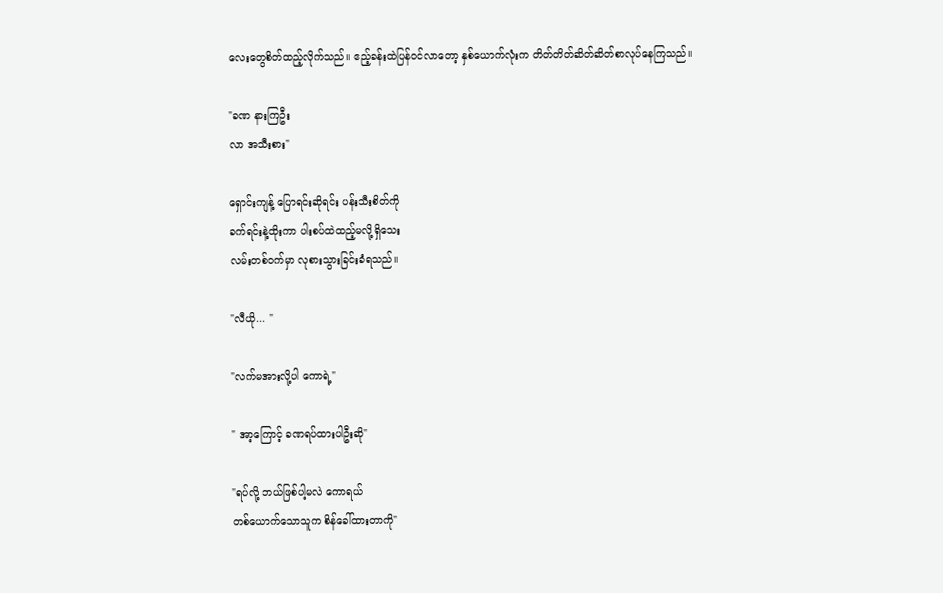လေးတွေစိတ်ထည့်လိုက်သည်။ ဧည့်ခန်းထဲပြန်ဝင်လာတော့ နှစ်ယောက်လုံးက တိတ်တိတ်ဆိတ်ဆိတ်စာလုပ်နေကြသည်။

"ခဏ နားကြဦး
လာ အသီးစား"

ရှောင်းကျန့် ပြောရင်းဆိုရင်း ပန်းသီးစိတ်ကို
ခက်ရင်းနဲ့ထိုးကာ ပါးစပ်ထဲထည့်မလို့ရှိသေး
လမ်းတစ်ဝက်မှာ လုစားသွားခြင်းခံရသည်။

"လီယို... "

"လက်မအားလို့ပါ ကောရဲ့"

" အာ့ကြောင့် ခဏရပ်ထားပါဦးဆို"

"ရပ်လို့ ဘယ်ဖြစ်ပါ့မလဲ ကောရယ်
တစ်ယောက်သောသူက စိန်ခေါ်ထားတာကို"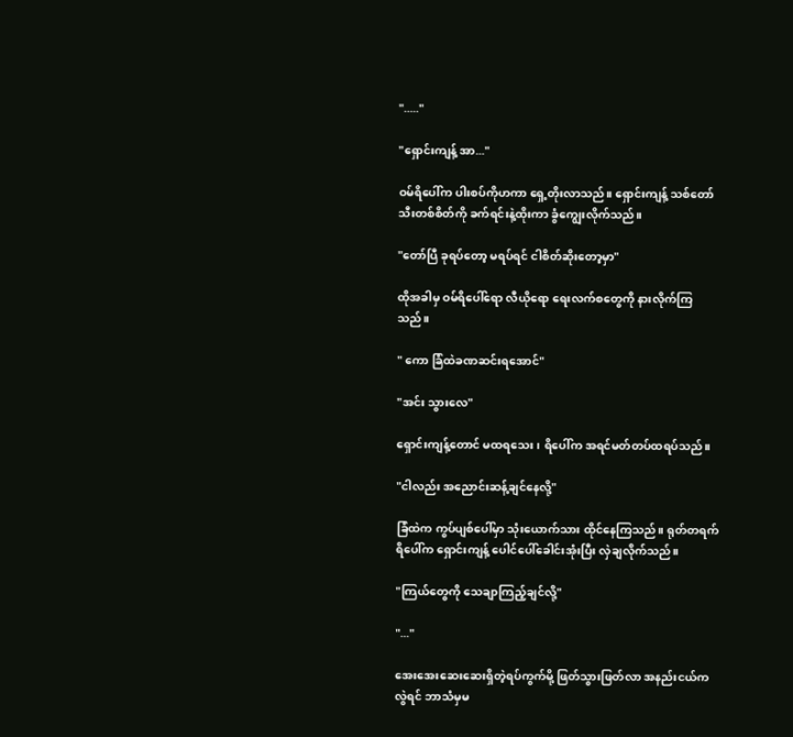"....."

"ရှောင်းကျန့် အာ..."

ဝမ်ရိပေါ်က ပါးစပ်ကိုဟကာ ရှေ့တိုးလာသည်။ ရှောင်းကျန့် သစ်တော်သီးတစ်စိတ်ကို ခက်ရင်းနဲ့ထိုးကာ ခွံကျွေးလိုက်သည်။

"တော်ပြီ ခုရပ်တော့ မရပ်ရင် ငါစိတ်ဆိုးတော့မှာ"

ထိုအခါမှ ဝမ်ရိပေါ်ရော လီယိုရော ရေးလက်စတွေကို နားလိုက်ကြသည်။

" ကော ခြံထဲခဏဆင်းရအောင်"

"အင်း သွားလေ"

ရှောင်းကျန့်တောင် မထရသေး၊ ရိပေါ်က အရင်မတ်တပ်ထရပ်သည်။

"ငါလည်း အညောင်းဆန့်ချင်နေလို့"

ခြံထဲက ကွပ်ပျစ်ပေါ်မှာ သုံးယောက်သား ထိုင်နေကြသည်။ ရုတ်တရက် ရိပေါ်က ရှောင်းကျန့် ပေါင်ပေါ်ခေါင်းအုံးပြီး လှဲချလိုက်သည်။

"ကြယ်တွေကို သေချာကြည့်ချင်လို့"

"..."

အေးအေးဆေးဆေးရှိတဲ့ရပ်ကွက်မို့ ဖြတ်သွားဖြတ်လာ အနည်းငယ်ကလွဲရင် ဘာသံမှမ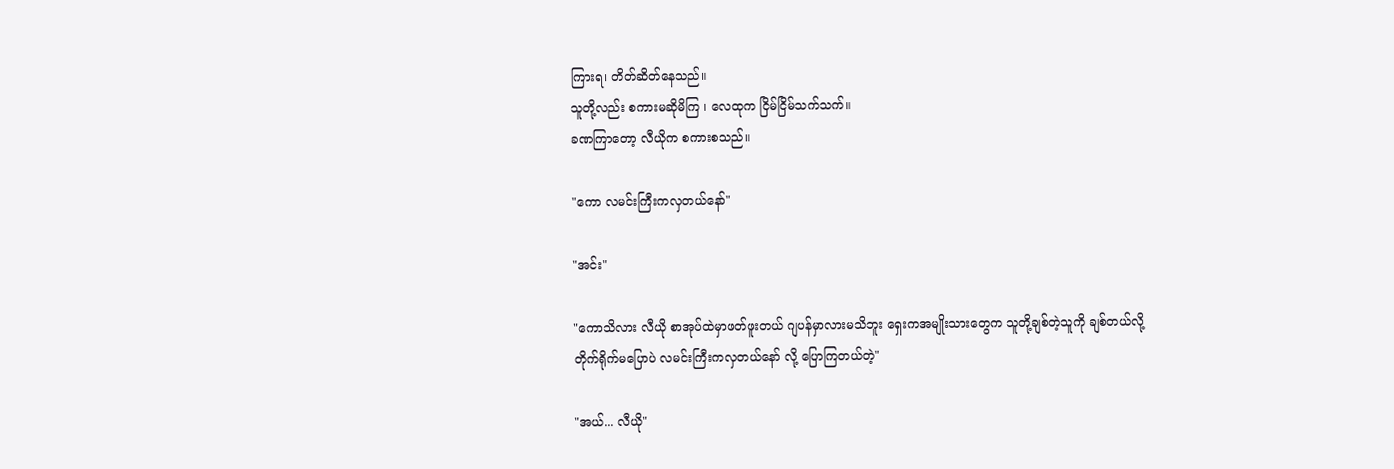ကြားရ၊ တိတ်ဆိတ်နေသည်။
သူတို့လည်း စကားမဆိုမိကြ ၊ လေထုက ငြိမ်ငြိမ်သက်သက်။
ခဏကြာတော့ လီယိုက စကားစသည်။

"ကော လမင်းကြီးကလှတယ်နော်"

"အင်း"

"ကောသိလား လီယို စာအုပ်ထဲမှာဖတ်ဖူးတယ် ဂျပန်မှာလားမသိဘူး ရှေးကအမျိုးသားတွေက သူတို့ချစ်တဲ့သူကို ချစ်တယ်လို့ တိုက်ရိုက်မပြောပဲ လမင်းကြီးကလှတယ်နော် လို့ ပြောကြတယ်တဲ့"

"အယ်... လီယို"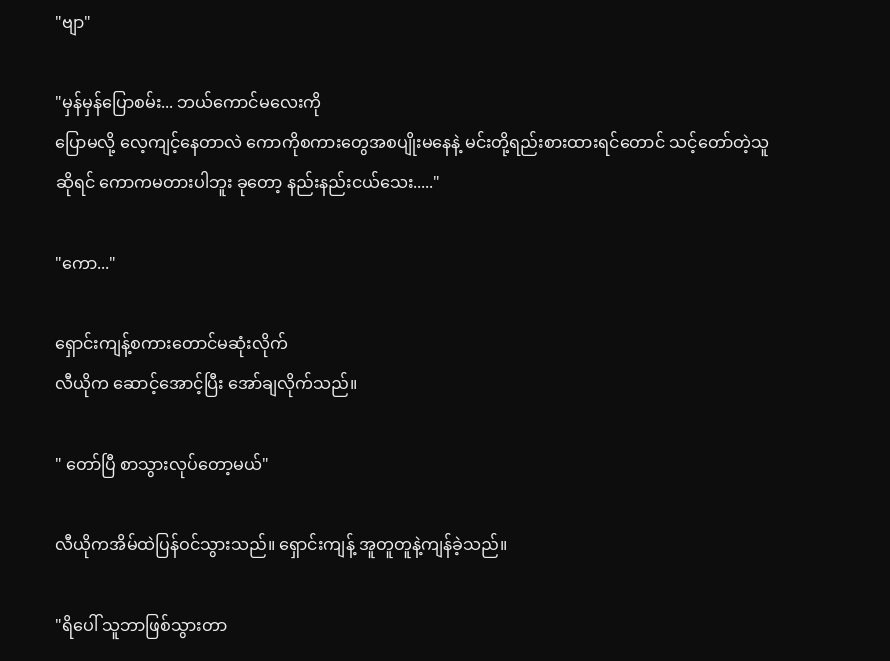"ဗျာ"

"မှန်မှန်ပြောစမ်း... ဘယ်ကောင်မလေးကို
ပြောမလို့ လေ့ကျင့်နေတာလဲ ကောကိုစကားတွေအစပျိုးမနေနဲ့ မင်းတို့ရည်းစားထားရင်တောင် သင့်တော်တဲ့သူဆိုရင် ကောကမတားပါဘူး ခုတော့ နည်းနည်းငယ်သေး....."

"ကော..."

ရှောင်းကျန့်စကားတောင်မဆုံးလိုက်
လီယိုက ဆောင့်အောင့်ပြီး အော်ချလိုက်သည်။

" တော်ပြီ စာသွားလုပ်တော့မယ်"

လီယိုကအိမ်ထဲပြန်ဝင်သွားသည်။ ရှောင်းကျန့် အူတူတူနဲ့ကျန်ခဲ့သည်။

"ရိပေါ် သူဘာဖြစ်သွားတာ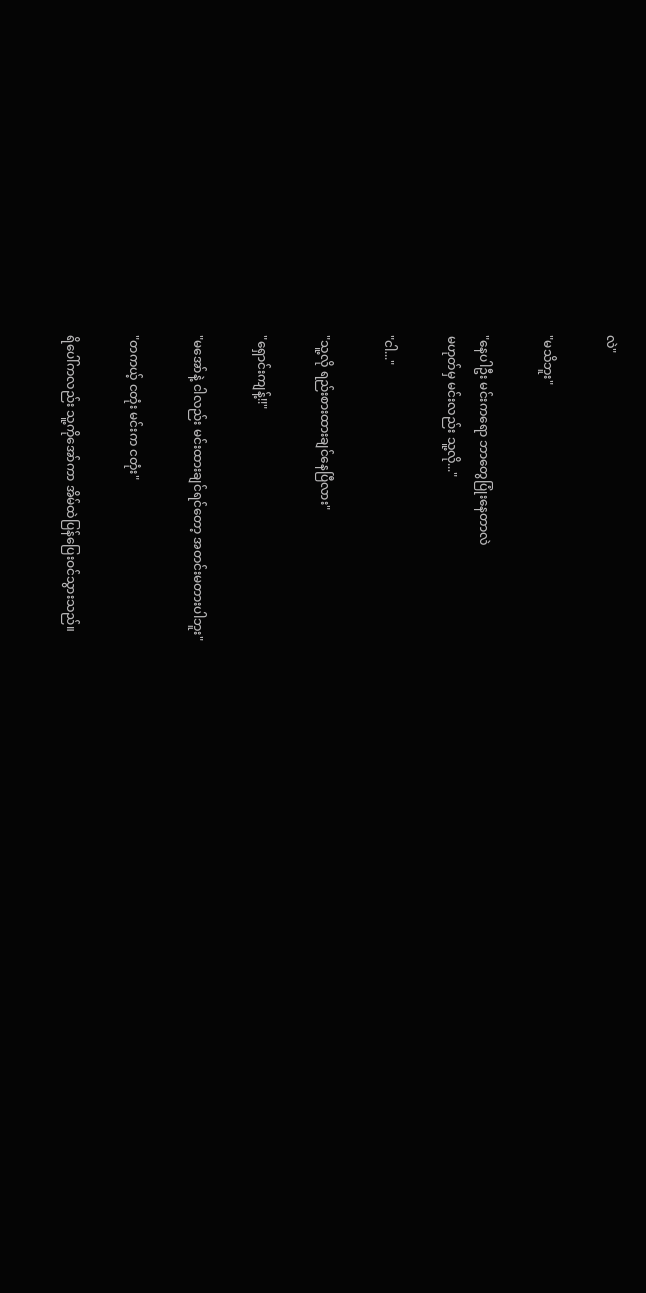လဲ"

"မသိဘူး"

"နေပါဦး မင်းကရော ဘာတွေပြုံးနေတာလဲ
မဟုတ်မှ မင်းလည်း သူ့လို..."

"ငါ..."

"သူ့လို ရည်းစားထားချင်နေပြီလား"

"ရှောင်းကျန့်!!"

"မအော်နဲ့ ငါလည်း မင်းထားချင်ရင်တော့ အတင်းမတားပါဘူး"

"တကယ့် ငတုံး မင်းက ငတုံး"

ရိပေါ်ကလည်း သူ့ကိုအော်ကာ အိမ်ထဲပြန်ပြေးဝင်သွားသည်။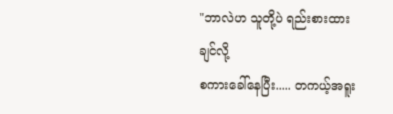"ဘာလဲဟ သူတို့ပဲ ရည်းစားထားချင်လို့
စကားခေါ်နေပြီး..... တကယ့်အရူး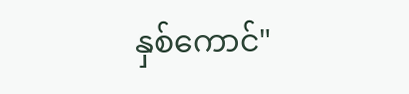နှစ်ကောင်"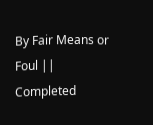By Fair Means or Foul || Completed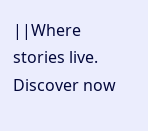||Where stories live. Discover now